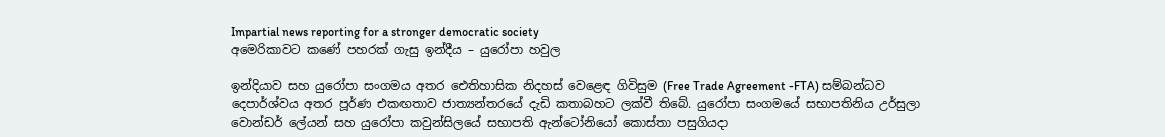Impartial news reporting for a stronger democratic society
අමෙරිකාවට කණේ පහරක් ගැසු ඉන්දීය – යුරෝපා හවුල

ඉන්දියාව සහ යුරෝපා සංගමය අතර ඓතිහාසික නිදහස් වෙළෙඳ ගිවිසුම (Free Trade Agreement -FTA) සම්බන්ධව දෙපාර්ශ්වය අතර පූර්ණ එකඟතාව ජාත්‍යන්තරයේ දැඩි කතාබහට ලක්වී තිබේ. යුරෝපා සංගමයේ සභාපතිනිය උර්සුලා වොන්ඩර් ලේයන් සහ යුරෝපා කවුන්සිලයේ සභාපති ඇන්ටෝනියෝ කොස්තා පසුගියදා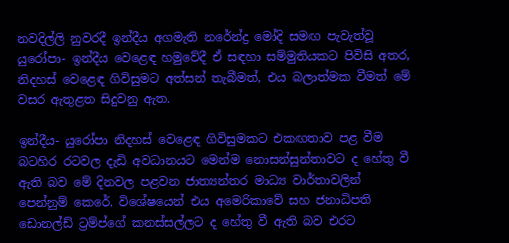නවදිල්ලි නුවරදී ඉන්දීය අගමැති නරේන්ද්‍ර මෝදි සමඟ පැවැත්වූ යුරෝපා- ඉන්දීය වෙළෙඳ හමුවේදී ඒ සඳහා සම්මුතියකට පිවිසි අතර, නිදහස් වෙළෙඳ ගිවිසුමට අත්සන් තැබීමත්, එය බලාත්මක වීමත් මේ වසර ඇතුළත සිදුවනු ඇත.

ඉන්දීය- යුරෝපා නිදහස් වෙළෙඳ ගිවිසුමකට එකඟතාව පළ වීම බටහිර රටවල දැඩි අවධානයට මෙන්ම නොසන්සුන්තාවට ද හේතු වී ඇති බව මේ දිනවල පළවන ජාත්‍යන්තර මාධ්‍ය වාර්තාවලින් පෙන්නුම් කෙරේ. විශේෂයෙන් එය අමෙරිකාවේ සහ ජනාධිපති ඩොනල්ඩ් ට්‍රම්ප්ගේ කනස්සල්ලට ද හේතු වී ඇති බව එරට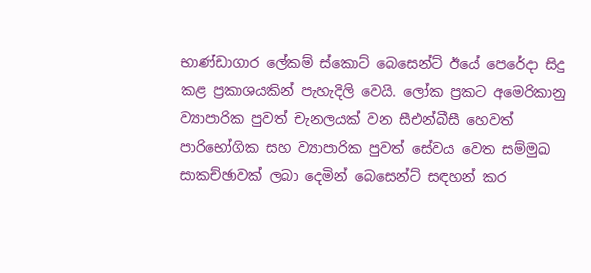භාණ්ඩාගාර ලේකම් ස්කොට් බෙසෙන්ට් ඊයේ පෙරේදා සිදු කළ ප්‍රකාශයකින් පැහැදිලි වෙයි. ලෝක ප්‍රකට අමෙරිකානු ව්‍යාපාරික පුවත් චැනලයක් වන සීඑන්බීසී හෙවත් පාරිභෝගික සහ ව්‍යාපාරික පුවත් සේවය වෙත සම්මුඛ සාකච්ඡාවක් ලබා දෙමින් බෙසෙන්ට් සඳහන් කර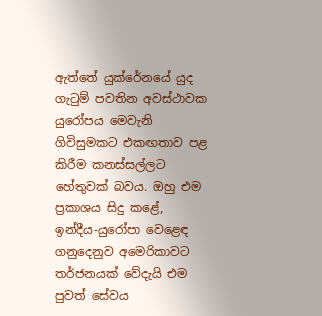ඇත්තේ යුක්රේනයේ යුද ගැටුම් පවතින අවස්ථාවක යුරෝපය මෙවැනි ගිවිසුමකට එකඟතාව පළ කිරීම කනස්සල්ලට හේතුවක් බවය. ඔහු එම ප්‍රකාශය සිදු කළේ, ඉන්දීය-යුරෝපා වෙළෙඳ ගනුදෙනුව අමෙරිකාවට තර්ජනයක් වේදැයි එම පුවත් සේවය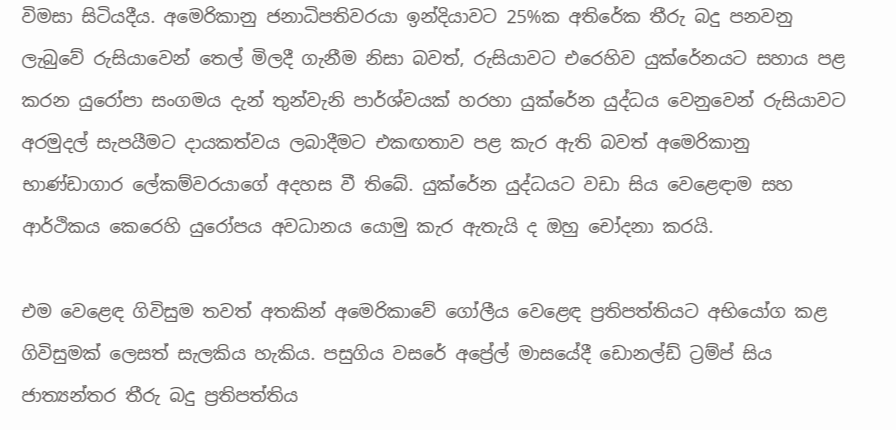විමසා සිටියදීය. අමෙරිකානු ජනාධිපතිවරයා ඉන්දියාවට 25%ක අතිරේක තීරු බදු පනවනු ලැබුවේ රුසියාවෙන් තෙල් මිලදී ගැනීම නිසා බවත්, රුසියාවට එරෙහිව යුක්රේනයට සහාය පළ කරන යුරෝපා සංගමය දැන් තුන්වැනි පාර්ශ්වයක් හරහා යුක්රේන යුද්ධය වෙනුවෙන් රුසියාවට අරමුදල් සැපයීමට දායකත්වය ලබාදීමට එකඟතාව පළ කැර ඇති බවත් අමෙරිකානු භාණ්ඩාගාර ලේකම්වරයාගේ අදහස වී තිබේ. යුක්රේන යුද්ධයට වඩා සිය වෙළෙඳාම සහ ආර්ථිකය කෙරෙහි යුරෝපය අවධානය යොමු කැර ඇතැයි ද ඔහු චෝදනා කරයි.

එම වෙළෙඳ ගිවිසුම තවත් අතකින් අමෙරිකාවේ ගෝලීය වෙළෙඳ ප්‍රතිපත්තියට අභියෝග කළ ගිවිසුමක් ලෙසත් සැලකිය හැකිය. පසුගිය වසරේ අප්‍රේල් මාසයේදී ඩොනල්ඩ් ට්‍රම්ප් සිය ජාත්‍යන්තර තීරු බදු ප්‍රතිපත්තිය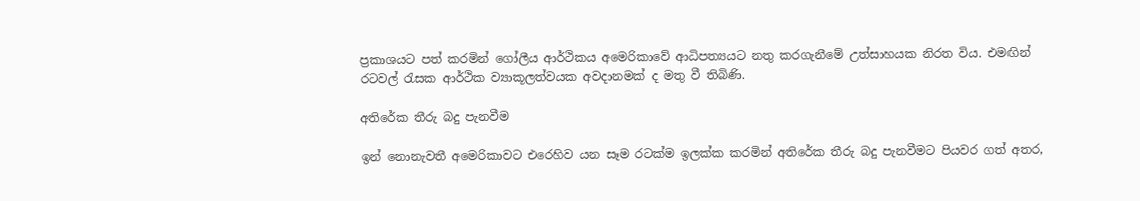ප්‍රකාශයට පත් කරමින් ගෝලීය ආර්ථිකය අමෙරිකාවේ ආධිපත්‍යයට නතු කරගැනීමේ උත්සාහයක නිරත විය. එමඟින් රටවල් රැසක ආර්ථික ව්‍යාකූලත්වයක අවදානමක් ද මතු වී තිබිණි.

අතිරේක තීරු බදු පැනවීම

ඉන් නොනැවතී අමෙරිකාවට එරෙහිව යන සෑම රටක්ම ඉලක්ක කරමින් අතිරේක තීරු බදු පැනවීමට පියවර ගත් අතර,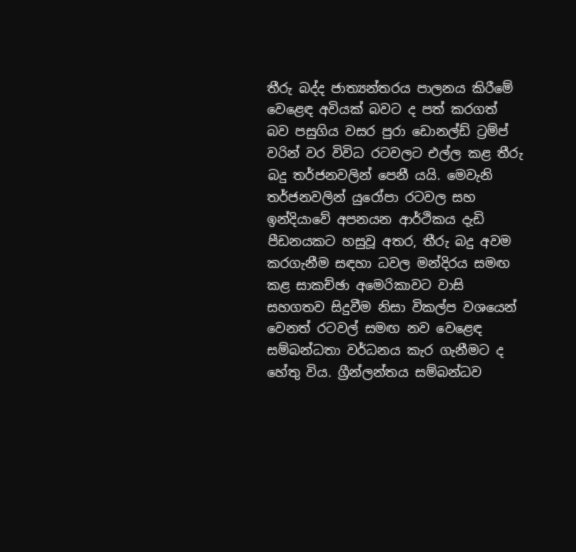තීරු බද්ද ජාත්‍යන්තරය පාලනය කිරීමේ වෙළෙඳ අවියක් බවට ද පත් කරගත් බව පසුගිය වසර පුරා ඩොනල්ඩ් ට්‍රම්ප් වරින් වර විවිධ රටවලට එල්ල කළ තීරු බදු තර්ජනවලින් පෙනී යයි. මෙවැනි තර්ජනවලින් යුරෝපා රටවල සහ ඉන්දියාවේ අපනයන ආර්ථිකය දැඩි පීඩනයකට හසුවූ අතර, තීරු බදු අවම කරගැනීම සඳහා ධවල මන්දිරය සමඟ කළ සාකච්ඡා අමෙරිකාවට වාසි සහගතව සිදුවීම නිසා විකල්ප වශයෙන් වෙනත් රටවල් සමඟ නව වෙළෙඳ සම්බන්ධතා වර්ධනය කැර ගැනීමට ද හේතු විය. ග්‍රීන්ලන්තය සම්බන්ධව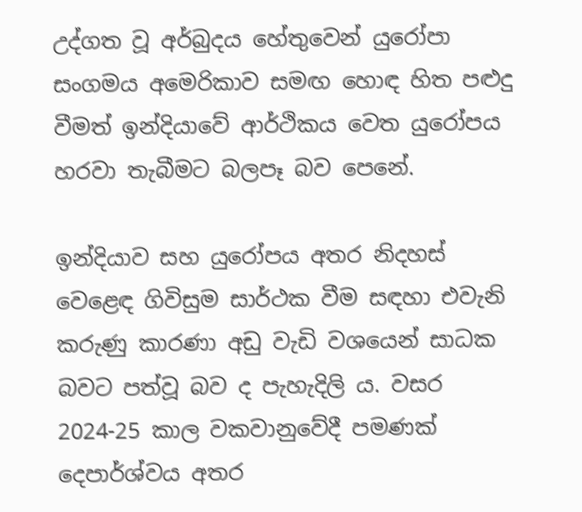උද්ගත වූ අර්බුදය හේතුවෙන් යුරෝපා සංගමය අමෙරිකාව සමඟ හොඳ හිත පළුදු වීමත් ඉන්දියාවේ ආර්ථිකය වෙත යුරෝපය හරවා තැබීමට බලපෑ බව පෙනේ.

ඉන්දියාව සහ යුරෝපය අතර නිදහස් වෙළෙඳ ගිවිසුම සාර්ථක වීම සඳහා එවැනි කරුණු කාරණා අඩු වැඩි වශයෙන් සාධක බවට පත්වූ බව ද පැහැදිලි ය. වසර 2024-25 කාල වකවානුවේදී පමණක් දෙපාර්ශ්වය අතර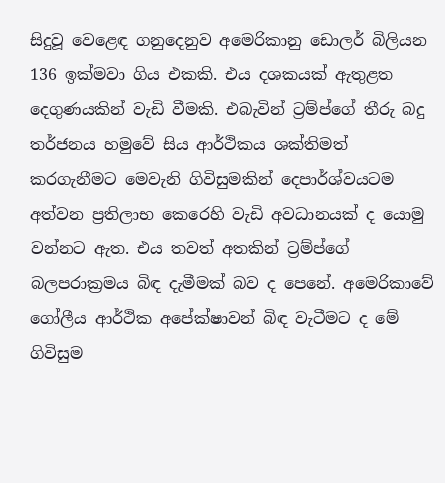සිදුවූ වෙළෙඳ ගනුදෙනුව අමෙරිකානු ඩොලර් බිලියන 136 ඉක්මවා ගිය එකකි. එය දශකයක් ඇතුළත දෙගුණයකින් වැඩි වීමකි. එබැවින් ට්‍රම්ප්ගේ තීරු බදු තර්ජනය හමුවේ සිය ආර්ථිකය ශක්තිමත් කරගැනීමට මෙවැනි ගිවිසුමකින් දෙපාර්ශ්වයටම අත්වන ප්‍රතිලාභ කෙරෙහි වැඩි අවධානයක් ද යොමු වන්නට ඇත. එය තවත් අතකින් ට්‍රම්ප්ගේ බලපරාක්‍රමය බිඳ දැමීමක් බව ද පෙනේ. අමෙරිකාවේ ගෝලීය ආර්ථික අපේක්ෂාවන් බිඳ වැටීමට ද මේ ගිවිසුම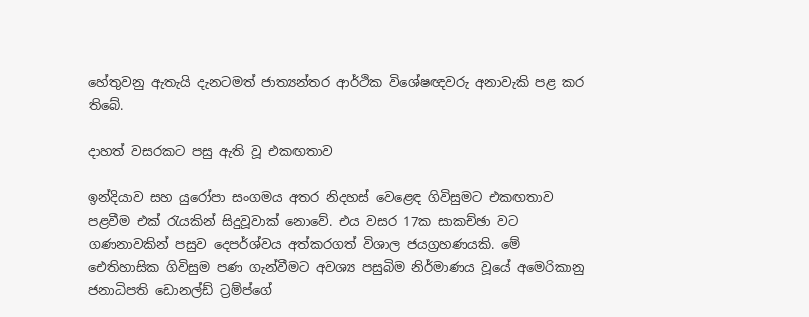හේතුවනු ඇතැයි දැනටමත් ජාත්‍යන්තර ආර්ථික විශේෂඥවරු අනාවැකි පළ කර තිබේ.

දාහත් වසරකට පසු ඇති වූ එකඟතාව

ඉන්දියාව සහ යුරෝපා සංගමය අතර නිදහස් වෙළෙඳ ගිවිසුමට එකඟතාව පළවීම එක් රැයකින් සිදුවූවාක් නොවේ. එය වසර 17ක සාකච්ඡා වට ගණනාවකින් පසුව දෙපර්ශ්වය අත්කරගත් විශාල ජයග්‍රහණයකි. මේ ඓතිහාසික ගිවිසුම පණ ගැන්වීමට අවශ්‍ය පසුබිම නිර්මාණය වූයේ අමෙරිකානු ජනාධිපති ඩොනල්ඩ් ට්‍රම්ප්ගේ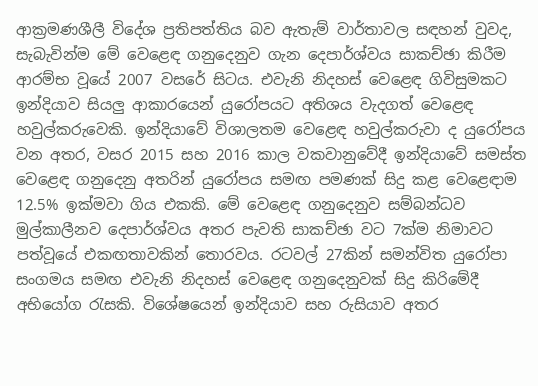ආක්‍රමණශීලී විදේශ ප්‍රතිපත්තිය බව ඇතැම් වාර්තාවල සඳහන් වුවද, සැබැවින්ම මේ වෙළෙඳ ගනුදෙනුව ගැන දෙපාර්ශ්වය සාකච්ඡා කිරීම ආරම්භ වූයේ 2007 වසරේ සිටය. එවැනි නිදහස් වෙළෙඳ ගිවිසුමකට ඉන්දියාව සියලු ආකාරයෙන් යුරෝපයට අතිශය වැදගත් වෙළෙඳ හවුල්කරුවෙකි. ඉන්දියාවේ විශාලතම වෙළෙඳ හවුල්කරුවා ද යුරෝපය වන අතර, වසර 2015 සහ 2016 කාල වකවානුවේදී ඉන්දියාවේ සමස්ත වෙළෙඳ ගනුදෙනු අතරින් යුරෝපය සමඟ පමණක් සිදු කළ වෙළෙඳාම 12.5% ඉක්මවා ගිය එකකි. මේ වෙළෙඳ ගනුදෙනුව සම්බන්ධව මුල්කාලීනව දෙපාර්ශ්වය අතර පැවති සාකච්ඡා වට 7ක්ම නිමාවට පත්වූයේ එකඟතාවකින් තොරවය. රටවල් 27කින් සමන්විත යුරෝපා සංගමය සමඟ එවැනි නිදහස් වෙළෙඳ ගනුදෙනුවක් සිදු කිරිමේදී අභියෝග රැසකි. විශේෂයෙන් ඉන්දියාව සහ රුසියාව අතර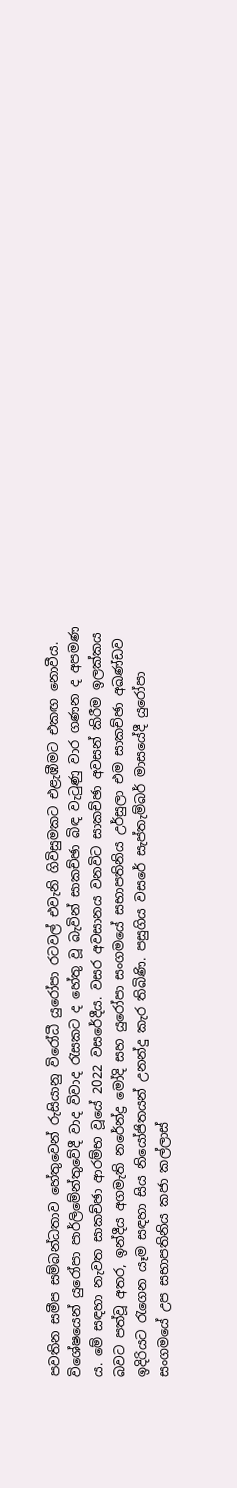පවතින සමීප සම්බන්ධතාව හේතුවෙන් රුසියානු විරෝධී යුරෝපා රටවල් එවැනි ගිවිසුමකට එළැඹීමට එකඟ නොවීය. විශේෂයෙන් යුරෝපා පාර්ලිමේන්තුවේදී වාද විවාද රැසකට ද හේතු වූ බැවින් සාකච්ඡා බිඳ වැටුණු වාර ගණන ද අපමණ ය. මේ සඳහා නැවත සාකච්ඡා ආරම්භ වූයේ 2022 වසරේදීය. වසර අවසානය වනවිට සාකච්ඡා අවසන් කිරීම ඉලක්කය බවට පත්වූ අතර, ඉන්දීය අගමැති නරේන්ද්‍ර මෝදි සහ යුරෝපා සංගමයේ සභාපතිනිය උර්සුලා එම සාකච්ඡා අඛණ්ඩව ඉදිරියට රැගෙන යෑම සඳහා සිය නියෝජිතයන් උනන්දු කැර තිබිණි. පසුගිය වසරේ සැප්තැම්බර් මාසයේදී යුරෝපා සංගමයේ උප සභාපතිනිය කජා කල්ලාස්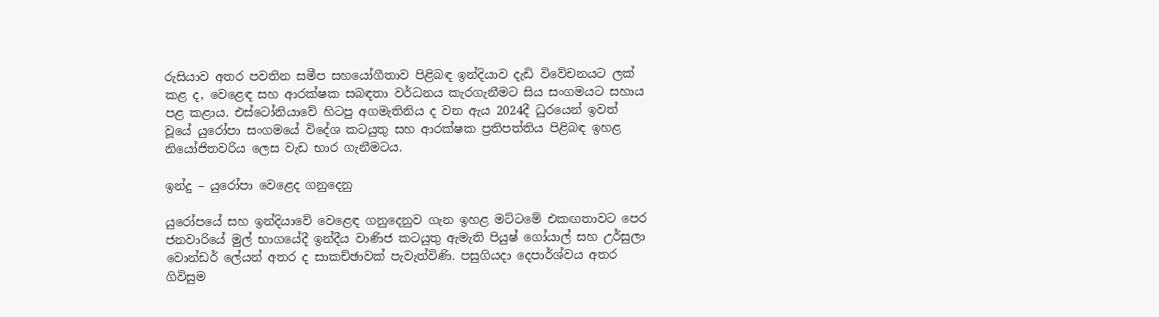රුසියාව අතර පවතින සමීප සහයෝගීතාව පිළිබඳ ඉන්දියාව දැඩි විවේචනයට ලක් කළ ද, වෙළෙඳ සහ ආරක්ෂක සබඳතා වර්ධනය කැරගැනීමට සිය සංගමයට සහාය පළ කළාය. එස්ටෝනියාවේ හිටපු අගමැතිනිය ද වන ඇය 2024දී ධුරයෙන් ඉවත් වූයේ යුරෝපා සංගමයේ විදේශ කටයුතු සහ ආරක්ෂක ප්‍රතිපත්තිය පිළිබඳ ඉහළ නියෝජිතවරිය ලෙස වැඩ භාර ගැනීමටය.

ඉන්දු – යුරෝපා වෙළෙද ගනුදෙනු

යුරෝපයේ සහ ඉන්දියාවේ වෙළෙඳ ගනුදෙනුව ගැන ඉහළ මට්ටමේ එකඟතාවට පෙර ජනවාරියේ මුල් භාගයේදී ඉන්දීය වාණිජ කටයුතු ඇමැති පියුෂ් ගෝයාල් සහ උර්සුලා වොන්ඩර් ලේයන් අතර ද සාකච්ඡාවක් පැවැත්විණි. පසුගියදා දෙපාර්ශ්වය අතර ගිවිසුම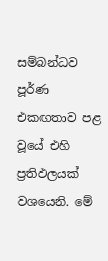සම්බන්ධව පූර්ණ එකඟතාව පළ වූයේ එහි ප්‍රතිඵලයක් වශයෙනි. මේ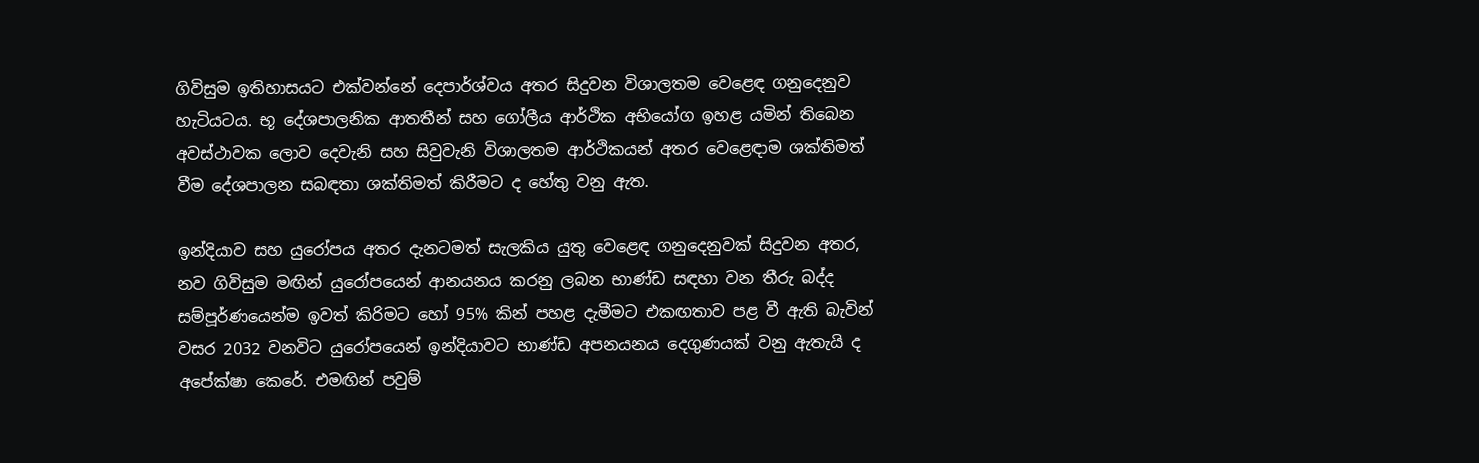ගිවිසුම ඉතිහාසයට එක්වන්නේ දෙපාර්ශ්වය අතර සිදුවන විශාලතම වෙළෙඳ ගනුදෙනුව හැටියටය. භූ දේශපාලනික ආතතීන් සහ ගෝලීය ආර්ථික අභියෝග ඉහළ යමින් තිබෙන අවස්ථාවක ලොව දෙවැනි සහ සිවුවැනි විශාලතම ආර්ථිකයන් අතර වෙළෙඳාම ශක්තිමත් වීම දේශපාලන සබඳතා ශක්තිමත් කිරීමට ද හේතු වනු ඇත.

ඉන්දියාව සහ යුරෝපය අතර දැනටමත් සැලකිය යුතු වෙළෙඳ ගනුදෙනුවක් සිදුවන අතර, නව ගිවිසුම මඟින් යුරෝපයෙන් ආනයනය කරනු ලබන භාණ්ඩ සඳහා වන තීරු බද්ද සම්පූර්ණයෙන්ම ඉවත් කිරිමට හෝ 95% කින් පහළ දැමීමට එකඟතාව පළ වී ඇති බැවින් වසර 2032 වනවිට යුරෝපයෙන් ඉන්දියාවට භාණ්ඩ අපනයනය දෙගුණයක් වනු ඇතැයි ද අපේක්ෂා කෙරේ. එමඟින් පවුම්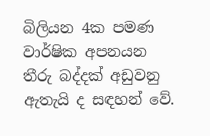බිලියන 4ක පමණ වාර්ෂික අපනයන තීරු බද්දක් අඩුවනු ඇතැයි ද සඳහන් වේ.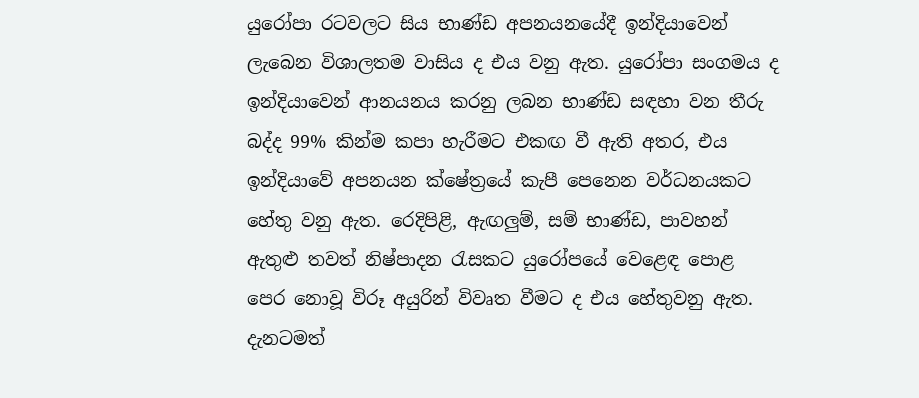යුරෝපා රටවලට සිය භාණ්ඩ අපනයනයේදී ඉන්දියාවෙන් ලැබෙන විශාලතම වාසිය ද එය වනු ඇත. යුරෝපා සංගමය ද ඉන්දියාවෙන් ආනයනය කරනු ලබන භාණ්ඩ සඳහා වන තීරු බද්ද 99% කින්ම කපා හැරීමට එකඟ වී ඇති අතර, එය ඉන්දියාවේ අපනයන ක්ෂේත්‍රයේ කැපී පෙනෙන වර්ධනයකට හේතු වනු ඇත. රෙදිපිළි, ඇඟලුම්, සම් භාණ්ඩ, පාවහන් ඇතුළු තවත් නිෂ්පාදන රැසකට යුරෝපයේ වෙළෙඳ පොළ පෙර නොවූ විරූ අයුරින් විවෘත වීමට ද එය හේතුවනු ඇත. දැනටමත්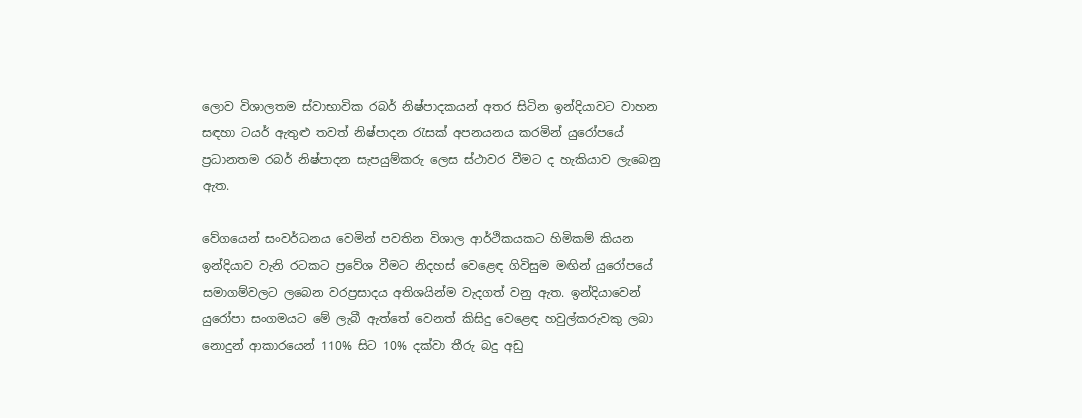ලොව විශාලතම ස්වාභාවික රබර් නිෂ්පාදකයන් අතර සිටින ඉන්දියාවට වාහන සඳහා ටයර් ඇතුළු තවත් නිෂ්පාදන රැසක් අපනයනය කරමින් යුරෝපයේ ප්‍රධානතම රබර් නිෂ්පාදන සැපයුම්කරු ලෙස ස්ථාවර වීමට ද හැකියාව ලැබෙනු ඇත.

වේගයෙන් සංවර්ධනය වෙමින් පවතින විශාල ආර්ථිකයකට හිමිකම් කියන ඉන්දියාව වැනි රටකට ප්‍රවේශ වීමට නිදහස් වෙළෙඳ ගිවිසුම මඟින් යුරෝපයේ සමාගම්වලට ලබෙන වරප්‍රසාදය අතිශයින්ම වැදගත් වනු ඇත. ඉන්දියාවෙන් යුරෝපා සංගමයට මේ ලැබී ඇත්තේ වෙනත් කිසිදු වෙළෙඳ හවුල්කරුවකු ලබා නොදුන් ආකාරයෙන් 110% සිට 10% දක්වා තීරු බදු අඩු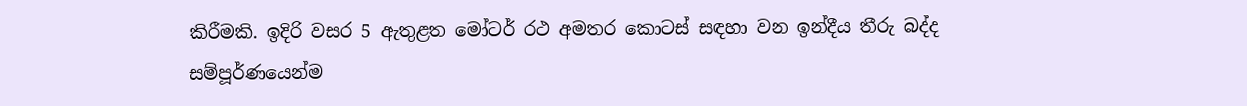කිරීමකි. ඉදිරි වසර 5 ඇතුළත මෝටර් රථ අමතර කොටස් සඳහා වන ඉන්දීය තීරු බද්ද සම්පූර්ණයෙන්ම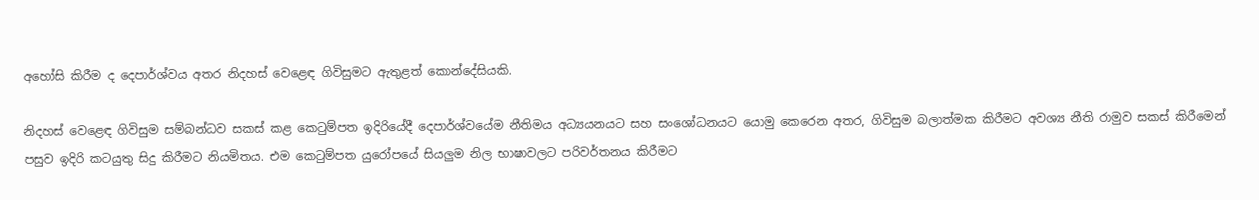අහෝසි කිරීම ද දෙපාර්ශ්වය අතර නිදහස් වෙළෙඳ ගිවිසුමට ඇතුළත් කොන්දේසියකි.

නිදහස් වෙළෙඳ ගිවිසුම සම්බන්ධව සකස් කළ කෙටුම්පත ඉදිරියේදී දෙපාර්ශ්වයේම නීතිමය අධ්‍යයනයට සහ සංශෝධනයට යොමු කෙරෙන අතර, ගිවිසුම බලාත්මක කිරීමට අවශ්‍ය නීති රාමුව සකස් කිරීමෙන් පසුව ඉදිරි කටයුතු සිදු කිරීමට නියමිතය. එම කෙටුම්පත යුරෝපයේ සියලුම නිල භාෂාවලට පරිවර්තනය කිරීමට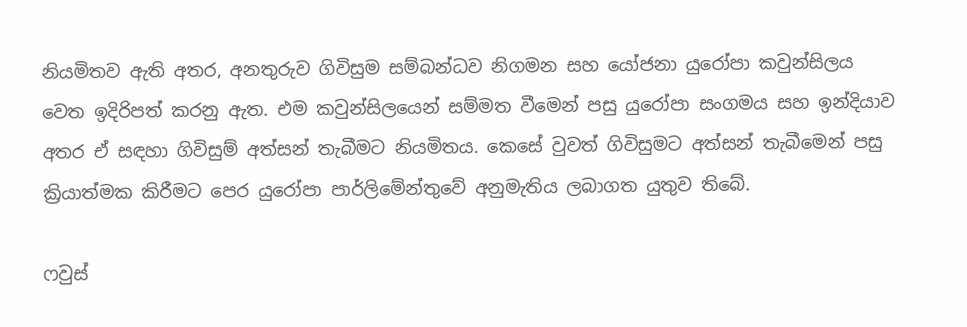නියමිතව ඇති අතර, අනතුරුව ගිවිසුම සම්බන්ධව නිගමන සහ යෝජනා යුරෝපා කවුන්සිලය වෙත ඉදිරිපත් කරනු ඇත. එම කවුන්සිලයෙන් සම්මත වීමෙන් පසු යුරෝපා සංගමය සහ ඉන්දියාව අතර ඒ සඳහා ගිවිසුම් අත්සන් තැබීමට නියමිතය. කෙසේ වුවත් ගිවිසුමට අත්සන් තැබීමෙන් පසු ක්‍රියාත්මක කිරීමට පෙර යුරෝපා පාර්ලිමේන්තුවේ අනුමැතිය ලබාගත යුතුව තිබේ.

ෆවුස්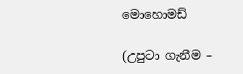මොහොමඩ්

(උපුටා ගැනීම –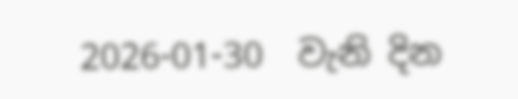2026-01-30  වැනි දින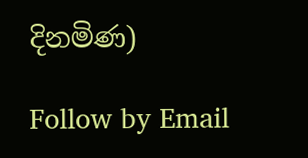දිනමිණ)

Follow by Email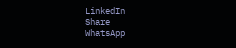LinkedIn
Share
WhatsApp